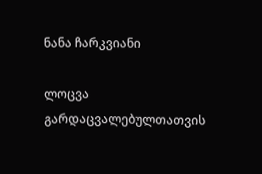ნანა ჩარკვიანი

ლოცვა გარდაცვალებულთათვის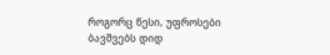როგორც წესი, უფროსები ბავშვებს დიდ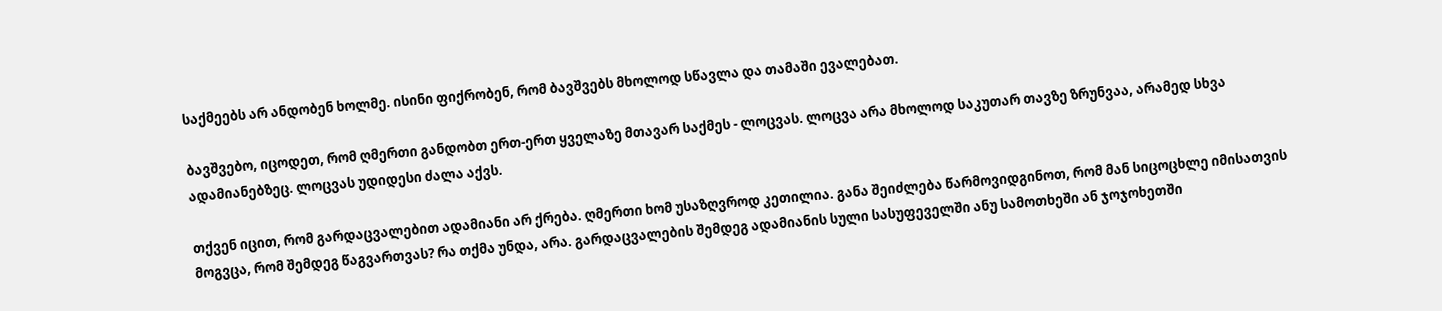საქმეებს არ ანდობენ ხოლმე. ისინი ფიქრობენ, რომ ბავშვებს მხოლოდ სწავლა და თამაში ევალებათ.

ბავშვებო, იცოდეთ, რომ ღმერთი განდობთ ერთ-ერთ ყველაზე მთავარ საქმეს - ლოცვას. ლოცვა არა მხოლოდ საკუთარ თავზე ზრუნვაა, არამედ სხვა ადამიანებზეც. ლოცვას უდიდესი ძალა აქვს.

თქვენ იცით, რომ გარდაცვალებით ადამიანი არ ქრება. ღმერთი ხომ უსაზღვროდ კეთილია. განა შეიძლება წარმოვიდგინოთ, რომ მან სიცოცხლე იმისათვის მოგვცა, რომ შემდეგ წაგვართვას? რა თქმა უნდა, არა. გარდაცვალების შემდეგ ადამიანის სული სასუფეველში ანუ სამოთხეში ან ჯოჯოხეთში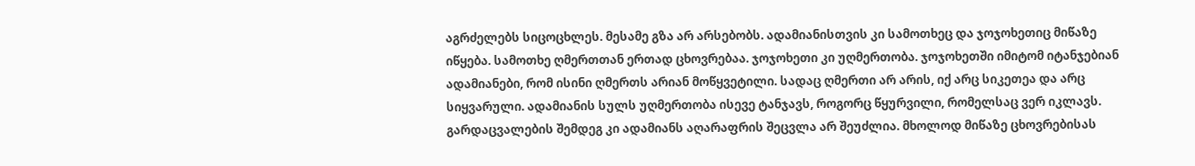აგრძელებს სიცოცხლეს. მესამე გზა არ არსებობს. ადამიანისთვის კი სამოთხეც და ჯოჯოხეთიც მიწაზე იწყება. სამოთხე ღმერთთან ერთად ცხოვრებაა. ჯოჯოხეთი კი უღმერთობა. ჯოჯოხეთში იმიტომ იტანჯებიან ადამიანები, რომ ისინი ღმერთს არიან მოწყვეტილი. სადაც ღმერთი არ არის, იქ არც სიკეთეა და არც სიყვარული. ადამიანის სულს უღმერთობა ისევე ტანჯავს, როგორც წყურვილი, რომელსაც ვერ იკლავს. გარდაცვალების შემდეგ კი ადამიანს აღარაფრის შეცვლა არ შეუძლია. მხოლოდ მიწაზე ცხოვრებისას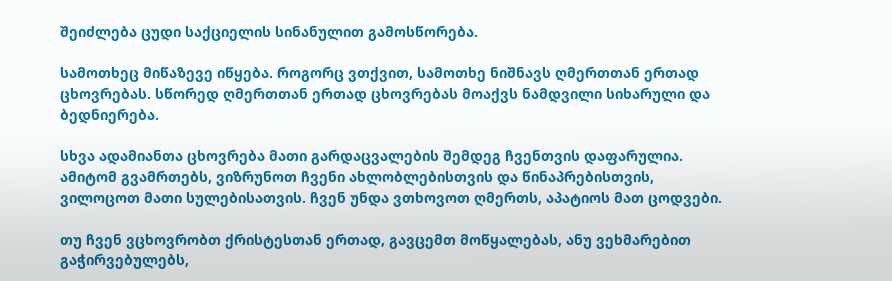შეიძლება ცუდი საქციელის სინანულით გამოსწორება.

სამოთხეც მიწაზევე იწყება. როგორც ვთქვით, სამოთხე ნიშნავს ღმერთთან ერთად ცხოვრებას. სწორედ ღმერთთან ერთად ცხოვრებას მოაქვს ნამდვილი სიხარული და ბედნიერება.

სხვა ადამიანთა ცხოვრება მათი გარდაცვალების შემდეგ ჩვენთვის დაფარულია. ამიტომ გვამრთებს, ვიზრუნოთ ჩვენი ახლობლებისთვის და წინაპრებისთვის, ვილოცოთ მათი სულებისათვის. ჩვენ უნდა ვთხოვოთ ღმერთს, აპატიოს მათ ცოდვები.

თუ ჩვენ ვცხოვრობთ ქრისტესთან ერთად, გავცემთ მოწყალებას, ანუ ვეხმარებით გაჭირვებულებს,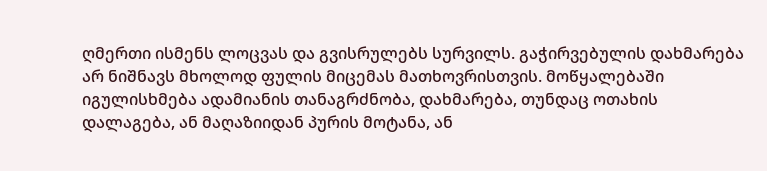ღმერთი ისმენს ლოცვას და გვისრულებს სურვილს. გაჭირვებულის დახმარება არ ნიშნავს მხოლოდ ფულის მიცემას მათხოვრისთვის. მოწყალებაში იგულისხმება ადამიანის თანაგრძნობა, დახმარება, თუნდაც ოთახის დალაგება, ან მაღაზიიდან პურის მოტანა, ან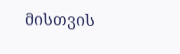მისთვის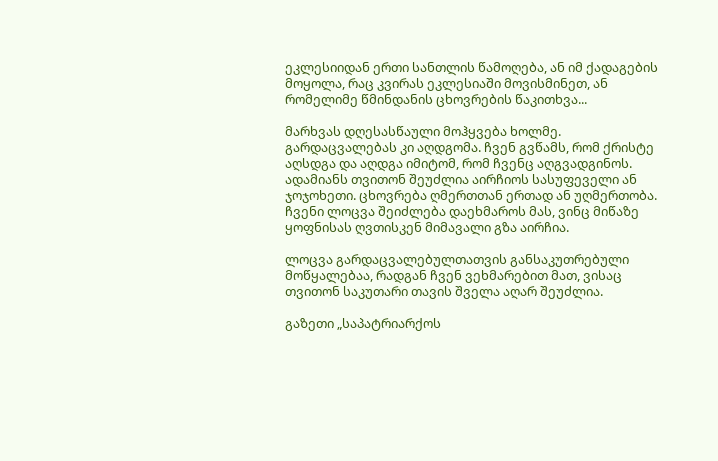ეკლესიიდან ერთი სანთლის წამოღება, ან იმ ქადაგების მოყოლა, რაც კვირას ეკლესიაში მოვისმინეთ, ან რომელიმე წმინდანის ცხოვრების წაკითხვა...

მარხვას დღესასწაული მოჰყვება ხოლმე. გარდაცვალებას კი აღდგომა. ჩვენ გვწამს, რომ ქრისტე აღსდგა და აღდგა იმიტომ, რომ ჩვენც აღგვადგინოს. ადამიანს თვითონ შეუძლია აირჩიოს სასუფეველი ან ჯოჯოხეთი. ცხოვრება ღმერთთან ერთად ან უღმერთობა. ჩვენი ლოცვა შეიძლება დაეხმაროს მას, ვინც მიწაზე ყოფნისას ღვთისკენ მიმავალი გზა აირჩია.

ლოცვა გარდაცვალებულთათვის განსაკუთრებული მოწყალებაა, რადგან ჩვენ ვეხმარებით მათ, ვისაც თვითონ საკუთარი თავის შველა აღარ შეუძლია.

გაზეთი „საპატრიარქოს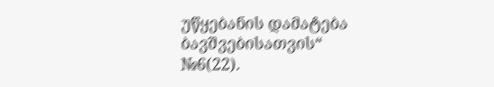უწყებანის დამატება ბავშვებისათვის“
№6(22).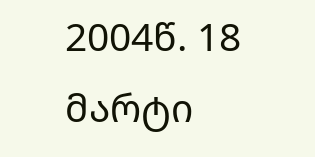2004წ. 18 მარტი